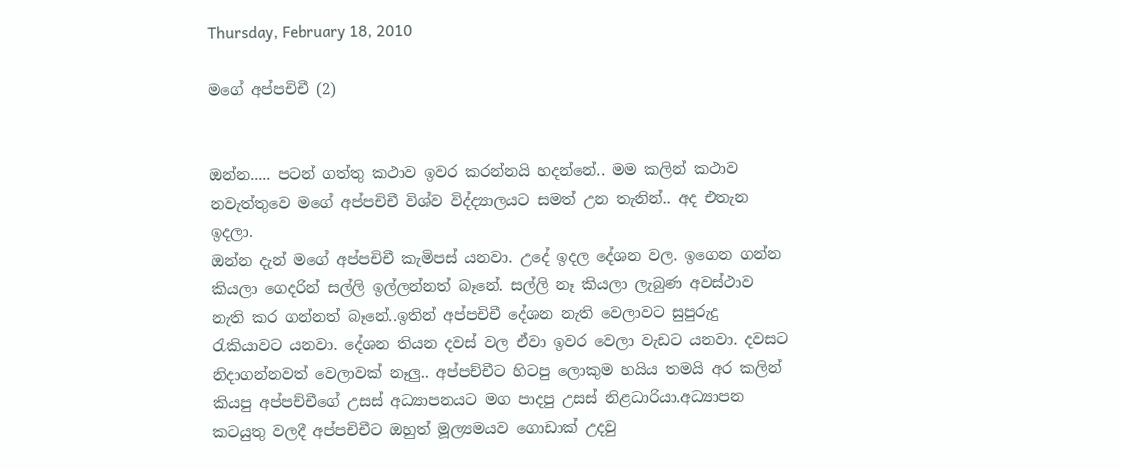Thursday, February 18, 2010

මගේ අප්පචිචී (2)


ඔන්න..... පටන් ගත්තු කථාව ඉවර කරන්නයි හදන්නේ.. මම කලින් කථාව නවැත්තුවෙ මගේ අප්පචිචී විශ්ව විද්ද්‍යාලයට සමත් උන තැනින්.. අද එතැන ඉදලා.
ඔන්න දැන් මගේ අප්පචිචී කැමිපස් යනවා. උදේ ඉදල දේශන වල. ඉගෙන ගන්න කියලා ගෙදරින් සල්ලි ඉල්ලන්නත් බෑනේ. සල්ලි නෑ කියලා ලැබුණ අවස්ථාව නැති කර ගන්නත් බෑනේ..ඉතින් අප්පචිචී දේශන නැති වෙලාවට සුපුරුදු රැකියාවට යනවා. දේශන තියන දවස් වල ඒවා ඉවර වෙලා වැඩට යනවා. දවසට නිදාගන්නවත් වෙලාවක් නෑලු.. අප්පච්චීට හිටපු ලොකුම හයිය තමයි අර කලින් කියපු අප්පච්චීගේ උසස් අධ්‍යාපනයට මග පාදපු උසස් නිළධාරියා.අධ්‍යාපන කටයුතු වලදී අප්පචිචීට ඔහුත් මූල්‍යමයව ගොඩාක් උදවු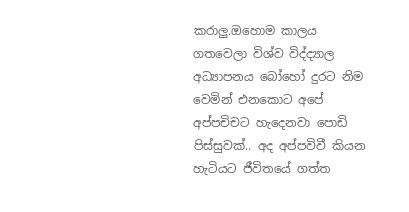කරාලු.ඔහොම කාලය ගතවෙලා විශ්ව විද්ද්‍යාල අධ්‍යාපනය බෝහෝ දුරට නිම වෙමින් එනකොට අපේ අප්පචිචට හැදෙනවා පොඩි පිස්සුවක්.. අද අප්පවිවී කියන හැටියට ජීවිතයේ ගත්ත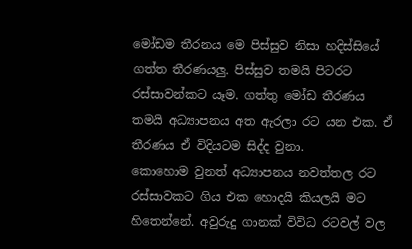මෝඩම තීරනය මෙ පිස්සුව නිසා හදිස්සියේ ගත්ත තීරණයලු. පිස්සුව තමයි පිටරට රස්සාවන්‍කට යෑම. ගත්තු මෝඩ තීරණය තමයි අධ්‍යාපනය අත ඇරලා රට යන එක. ඒ තීරණය ඒ විදියටම සිද්ද වුනා.
කොහොම වුනත් අධ්‍යාපනය නවත්තල රට රස්සාවකට ගිය එක හොදයි කියලයි මට හිතෙන්නේ. අවුරුදු ගානක් විවිධ රටවල් වල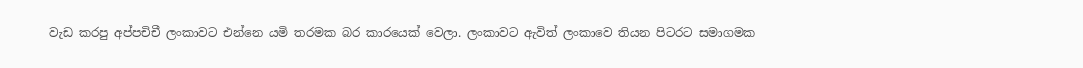වැඩ කරපු අප්පචිචී ලංකාවට එන්නෙ යමි තරමක බර කාරයෙක් වෙලා. ලංකාවට ඇවිත් ලංකාවෙ තියන පිටරට සමාගමක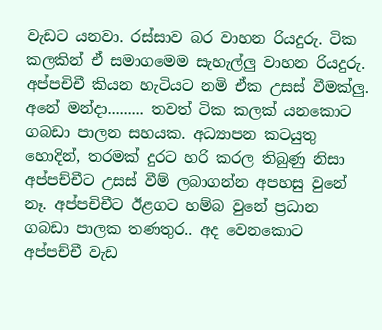වැඩට යනවා. රස්සාව බර වාහන රියදුරු. ටික කලකින් ඒ සමාගමෙම සැහැල්ලු වාහන රියදුරු. අප්පචිචී කියන හැටියට නමි ඒක උසස් වීමක්ලු. අනේ මන්දා......... තවත් ටික කලක් යනකොට ගබඩා පාලන සහයක. අධ්‍යාපන කටයුතු හොදින්, තරමක් දුරට හරි කරල තිබුණු නිසා අප්පච්චීට උසස් වීම් ලබාගන්න අපහසු වුනේ නෑ. අප්පචිචීට ඊළගට හම්බ වුනේ ප්‍රධාන ගබඩා පාලක තණතුර.. අද වෙනකොට අප්පච්චී වැඩ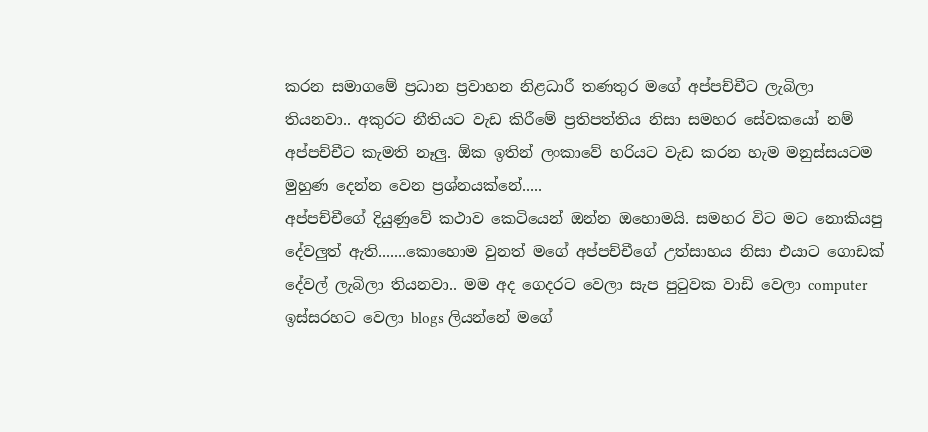කරන සමාගමේ ප්‍රධාන ප්‍රවාහන නිළධාරී තණතුර මගේ අප්පච්චීට ලැබිලා තියනවා.. අකුරට නීතියට වැඩ කිරීමේ ප්‍රතිපත්තිය නිසා සමහර සේවකයෝ නම් අප්පච්චීට කැමති නෑලු. ඕක ‍ඉතින් ලංකාවේ හරියට වැඩ කරන හැම මනුස්සයටම මුහුණ දෙන්න වෙන ප්‍රශ්නයක්නේ.....
අප්පච්චීගේ දියුණුවේ කථාව කෙටියෙන් ඔන්න ඔහොමයි. සමහර විට මට නොකියපු දේවලුත් ඇති.......කොහොම වුනත් මගේ අප්පච්චීගේ උත්සාහය නිසා එයාට ගොඩක් දේවල් ලැබිලා තියනවා.. මම අද ගෙදරට වෙලා සැප පුටුවක වාඩි වෙලා computer ඉස්සරහට වෙලා blogs ලියන්නේ මගේ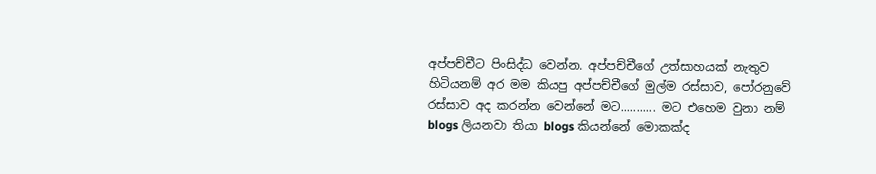අප්පච්චීට පිංසිද්ධ වෙන්න. අප්පච්චීගේ උත්සාහයක් නැතුව හිටියනම් අර මම කියපු අප්පච්චීගේ මුල්ම රස්සාව, පෝරනුවේ රස්සාව අද කරන්න වෙන්නේ මට........... මට එහෙම වුනා නම් blogs ලියනවා තියා blogs කියන්නේ මොකක්ද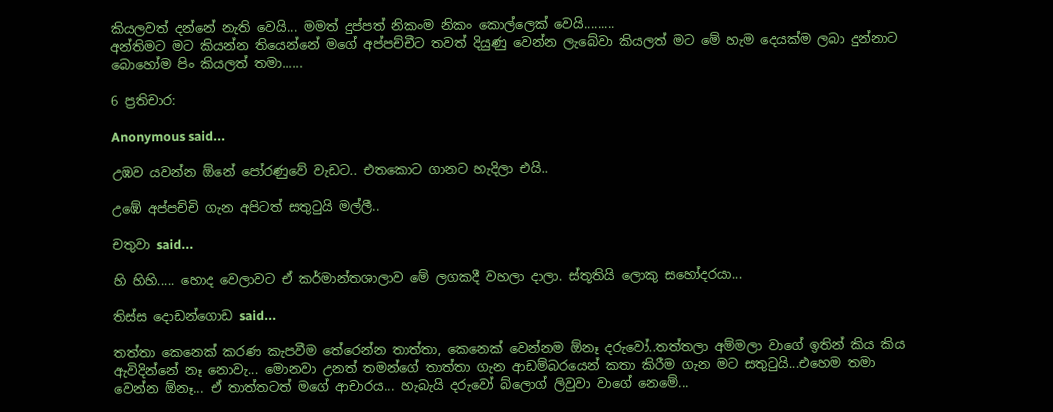කියලවත් දන්නේ නැති වෙයි... මමත් දුප්පත් නිකංම නිකං කොල්ලෙක් වෙයි.........
අන්තිමට මට කියන්න තියෙන්නේ මගේ අප්පච්චීට තවත් දියුණු වෙන්න ලැ‍බේවා කියලත් මට මේ හැම දෙයක්ම ලබා දුන්නාට බොහෝම පිං කියලත් තමා......

6 ප්‍රතිචාර:

Anonymous said...

උඹව යවන්න ඕනේ පෝරණුවේ වැඩට.. එතකොට ගානට හැදිලා එයි..

උඹේ අප්පච්චි ගැන අපිටත් සතුටුයි මල්ලී..

චතුවා said...

හි හිහි..... හොද වෙලාවට ඒ කර්මාන්තශාලාව මේ ලගකදී වහලා දාලා. ස්තූතියි ලොකු සහෝදරයා...

තිස්ස දොඩන්ගොඩ said...

තත්තා කෙනෙක් කරණ කැපවීම තේරෙන්න තාත්තා, කෙනෙක් වෙන්නම ඕනෑ දරුවෝ..තත්තලා අම්මලා වාගේ ඉතින් කිය කිය ඇවිදින්නේ නෑ නොවැ... මොනවා උනත් තමන්ගේ තාත්තා ගැන ආඩම්බරයෙන් කතා කිරීම ගැන මට සතු‍ටුයි...එහෙම තමා වෙන්න ඕනෑ... ඒ තාත්තටත් මගේ ආචාරය... හැබැයි දරුවෝ බ්ලොග් ලිවුවා වාගේ නෙමේ...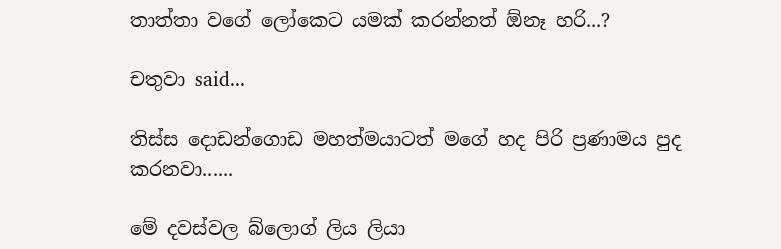තාත්තා වගේ ලෝකෙට යමක් කරන්නත් ඕනෑ හරි...?

චතුවා said...

තිස්ස දොඩන්ගොඩ මහත්මයාටත් මගේ හද පිරි ප්‍රණාමය පුද කරනවා......

මේ දවස්වල බ්ලොග් ලිය ලියා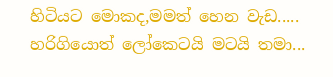හිටියට මොකද,මමත් හෙන වැඩ..... හරිගියොත් ලෝකෙටයි මටයි තමා...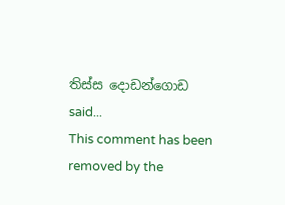තිස්ස දොඩන්ගොඩ said...
This comment has been removed by the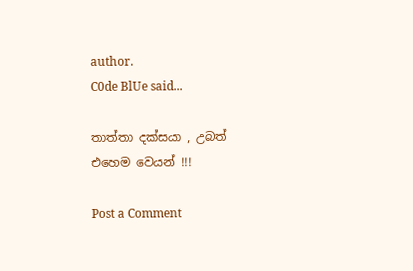author.
C0de BlUe said...

තාත්තා දක්සයා , උබත් එහෙම වෙයන් !!!

Post a Comment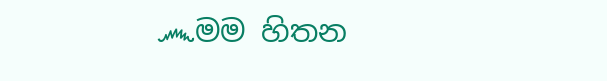෴මම හිතන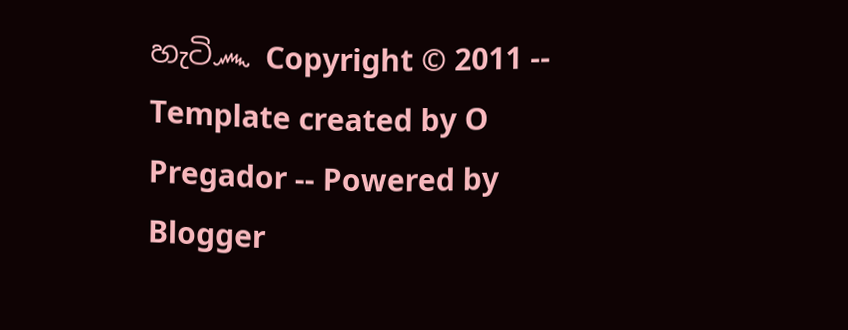හැටි෴ Copyright © 2011 -- Template created by O Pregador -- Powered by Blogger